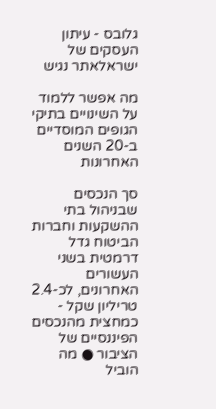גלובס - עיתון העסקים של ישראלאתר נגיש

מה אפשר ללמוד על השינויים בתיקי הגופים המוסדיים ב-20 השנים האחרונות

סך הנכסים שבניהול בתי ההשקעות וחברות הביטוח גדל דרמטית בשני העשורים האחרונים, לכ-2.4 טריליון שקל - כמחצית מהנכסים הפיננסיים של הציבור ● מה הוביל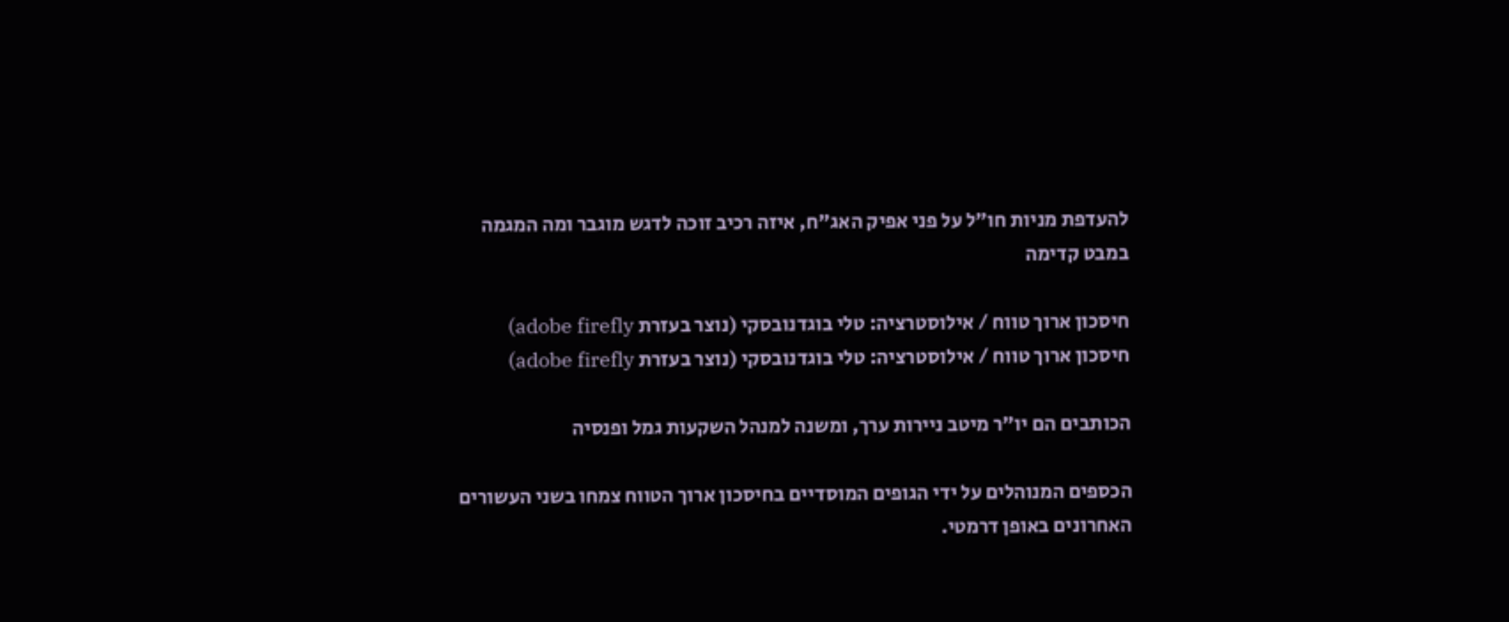להעדפת מניות חו"ל על פני אפיק האג"ח, איזה רכיב זוכה לדגש מוגבר ומה המגמה במבט קדימה

חיסכון ארוך טווח / אילוסטרציה: טלי בוגדנובסקי (נוצר בעזרת adobe firefly)
חיסכון ארוך טווח / אילוסטרציה: טלי בוגדנובסקי (נוצר בעזרת adobe firefly)

הכותבים הם יו"ר מיטב ניירות ערך, ומשנה למנהל השקעות גמל ופנסיה

הכספים המנוהלים על ידי הגופים המוסדיים בחיסכון ארוך הטווח צמחו בשני העשורים האחרונים באופן דרמטי.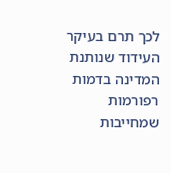לכך תרם בעיקר העידוד שנותנת המדינה בדמות רפורמות שמחייבות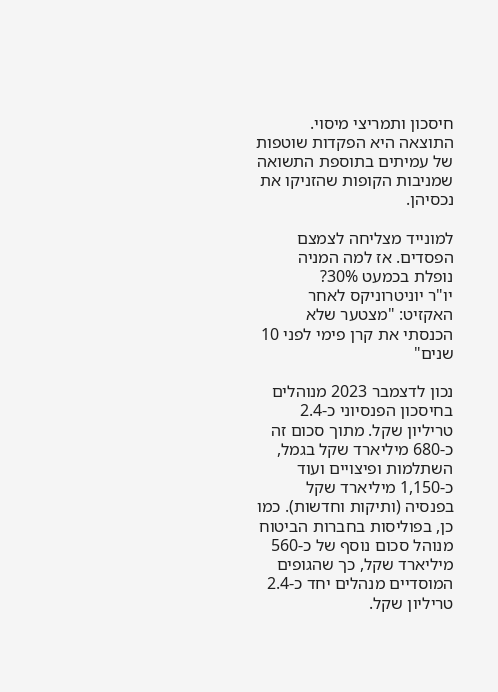חיסכון ותמריצי מיסוי. התוצאה היא הפקדות שוטפות של עמיתים בתוספת התשואה שמניבות הקופות שהזניקו את נכסיהן.

למונייד מצליחה לצמצם הפסדים. אז למה המניה נופלת בכמעט 30%?
יו"ר יוניטרוניקס לאחר האקזיט: "מצטער שלא הכנסתי את קרן פימי לפני 10 שנים"

נכון לדצמבר 2023 מנוהלים בחיסכון הפנסיוני כ-2.4 טריליון שקל. מתוך סכום זה כ-680 מיליארד שקל בגמל, השתלמות ופיצויים ועוד כ-1,150 מיליארד שקל בפנסיה (ותיקות וחדשות). כמו כן, בפוליסות בחברות הביטוח מנוהל סכום נוסף של כ-560 מיליארד שקל, כך שהגופים המוסדיים מנהלים יחד כ-2.4 טריליון שקל.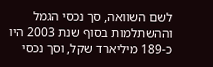לשם השוואה, סך נכסי הגמל וההשתלמות בסוף שנת 2003 היו כ-189 מיליארד שקל, וסך נכסי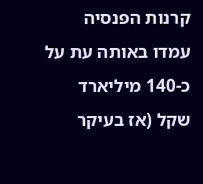קרנות הפנסיה עמדו באותה עת על כ-140 מיליארד שקל (אז בעיקר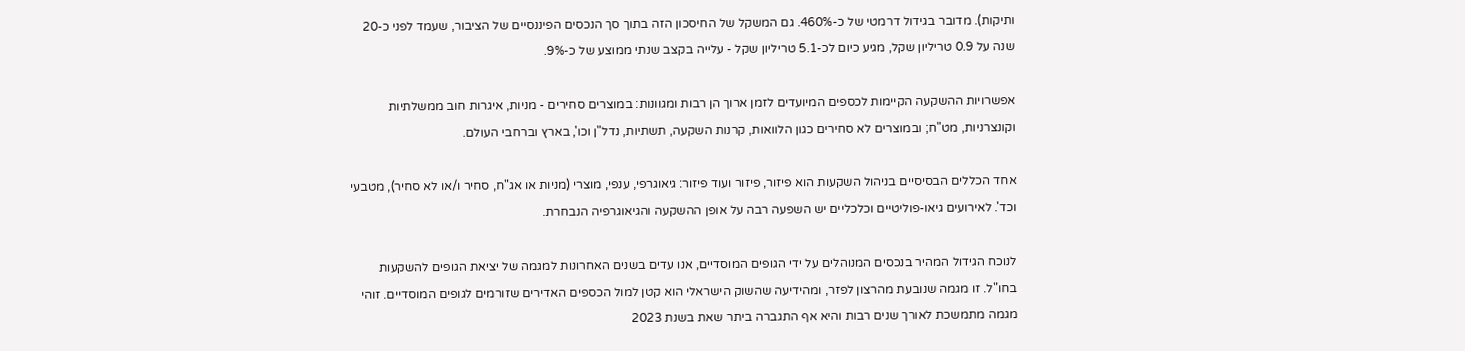ותיקות). מדובר בגידול דרמטי של כ-460%. גם המשקל של החיסכון הזה בתוך סך הנכסים הפיננסיים של הציבור, שעמד לפני כ-20 שנה על 0.9 טריליון שקל, מגיע כיום לכ-5.1 טריליון שקל - עלייה בקצב שנתי ממוצע של כ-9%.

אפשרויות ההשקעה הקיימות לכספים המיועדים לזמן ארוך הן רבות ומגוונות: במוצרים סחירים - מניות, איגרות חוב ממשלתיות וקונצרניות, מט"ח; ובמוצרים לא סחירים כגון הלוואות, קרנות השקעה, תשתיות, נדל"ן וכו', בארץ וברחבי העולם.

אחד הכללים הבסיסיים בניהול השקעות הוא פיזור, פיזור ועוד פיזור: גיאוגרפי, ענפי, מוצרי (מניות או אג"ח, סחיר ו/או לא סחיר), מטבעי וכד'. לאירועים גיאו-פוליטיים וכלכליים יש השפעה רבה על אופן ההשקעה והגיאוגרפיה הנבחרת.

לנוכח הגידול המהיר בנכסים המנוהלים על ידי הגופים המוסדיים, אנו עדים בשנים האחרונות למגמה של יציאת הגופים להשקעות בחו"ל. זו מגמה שנובעת מהרצון לפזר, ומהידיעה שהשוק הישראלי הוא קטן למול הכספים האדירים שזורמים לגופים המוסדיים. זוהי מגמה מתמשכת לאורך שנים רבות והיא אף התגברה ביתר שאת בשנת 2023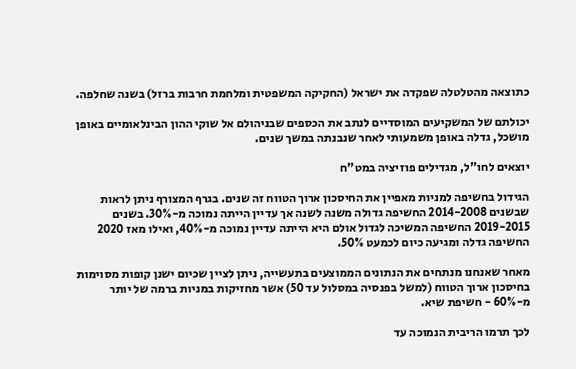כתוצאה מהטלטלה שפקדה את ישראל (החקיקה המשפטית ומלחמת חרבות ברזל) בשנה שחלפה.

יכולתם של המשקיעים המוסדיים לנתב את הכספים שבניהולם אל שוקי ההון הבינלאומיים באופן מושכל, גדלה באופן משמעותי לאחר שנבנתה במשך שנים.

יוצאים לחו"ל, מגדילים פוזיציה במט"ח

הגידול בחשיפה למניות מאפיין את החיסכון ארוך הטווח זה שנים. בגרף המצורף ניתן לראות שבשנים 2014-2008 החשיפה גדולה משנה לשנה אך עדיין הייתה נמוכה מ-30%. בשנים 2019-2015 החשיפה המשיכה לגדול אולם היא הייתה עדיין נמוכה מ-40%, ואילו מאז 2020 החשיפה גדלה ומגיעה כיום לכמעט 50%.

מאחר שאנחנו מנתחים את הנתונים הממוצעים בתעשייה, ניתן לציין שכיום ישנן קופות מסוימות בחיסכון ארוך הטווח (למשל בפנסיה במסלול עד 50) אשר מחזיקות במניות ברמה של יותר מ-60% - חשיפת שיא.

לכך תרמו הריבית הנמוכה עד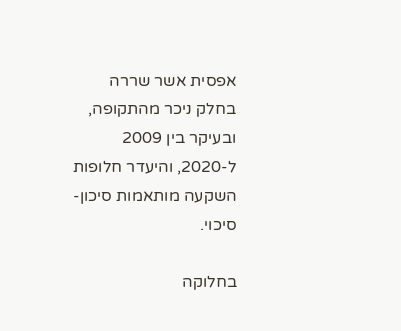אפסית אשר שררה בחלק ניכר מהתקופה, ובעיקר בין 2009 ל-2020, והיעדר חלופות השקעה מותאמות סיכון-סיכוי.

בחלוקה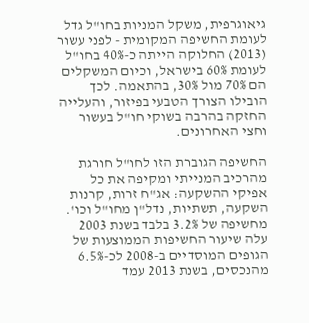גיאוגרפית, משקל המניות בחו"ל גדל לעומת החשיפה המקומית - לפני עשור (2013) החלוקה הייתה כ-40% בחו"ל לעומת 60% בישראל, וכיום המשקלים הם 70% מול 30%, בהתאמה. לכך הובילו הצורך הטבעי בפיזור, והעלייה החזקה בהרבה בשוקי חו"ל בעשור וחצי האחרונים.

החשיפה הגוברת הזו לחו"ל חורגת מהרכיב המנייתי ומקיפה את כל אפיקי ההשקעה: אג"ח זרות, קרנות השקעה, תשתיות, נדל"ן מחו"ל וכו'. מחשיפה של 3.2% בלבד בשנת 2003 עלה שיעור החשיפות הממוצעות של הגופים המוסדיים ב-2008 לכ-6.5% מהנכסים, בשנת 2013 עמד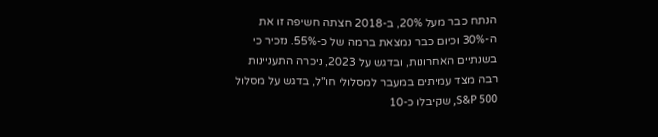הנתח כבר מעל 20%, ב-2018 חצתה חשיפה זו את ה-30% וכיום כבר נמצאת ברמה של כ-55%. נזכיר כי בשנתיים האחרונות, ובדגש על 2023, ניכרה התעניינות רבה מצד עמיתים במעבר למסלולי חו"ל, בדגש על מסלול S&P 500, שקיבלו כ-10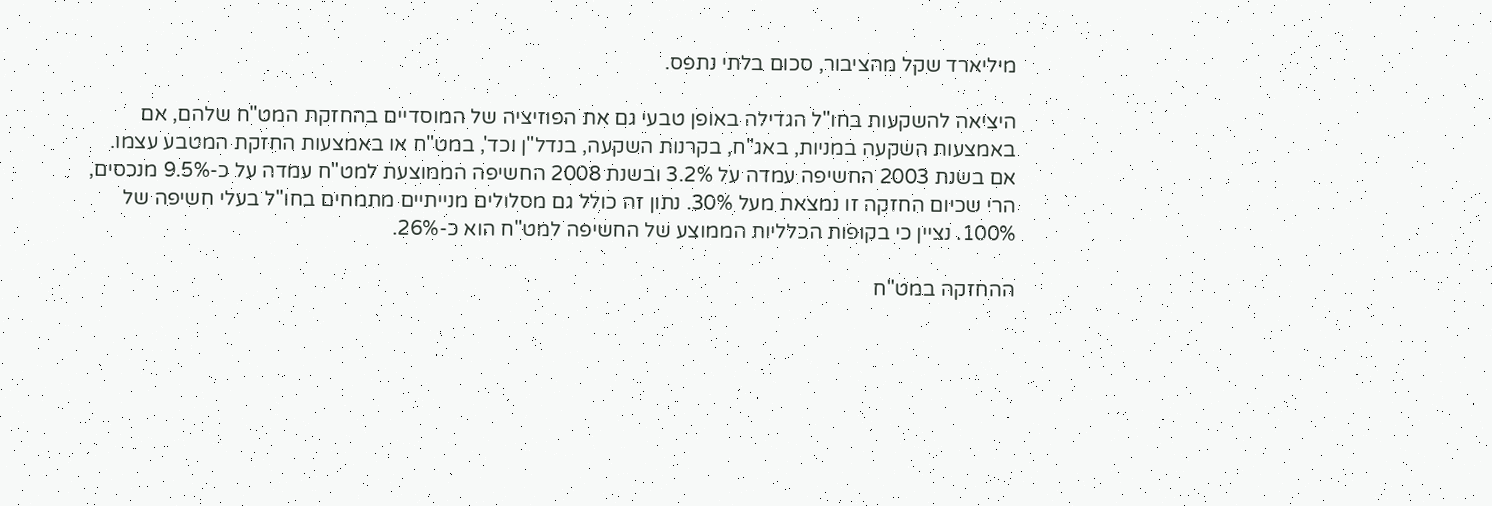מיליארד שקל מהציבור, סכום בלתי נתפס.

היציאה להשקעות בחו"ל הגדילה באופן טבעי גם את הפוזיציה של המוסדיים בהחזקת המט"ח שלהם, אם באמצעות השקעה במניות, באג"ח, בקרנות השקעה, בנדל"ן וכד', במט"ח או באמצעות החזקת המטבע עצמו. אם בשנת 2003 החשיפה עמדה על 3.2% ובשנת 2008 החשיפה הממוצעת למט"ח עמדה על כ-9.5% מנכסים, הרי שכיום החזקה זו נמצאת מעל 30%. נתון זה כולל גם מסלולים מנייתיים מתמחים בחו"ל בעלי חשיפה של 100%. נציין כי בקופות הכלליות הממוצע של החשיפה למט"ח הוא כ-26%.

ההחזקה במט"ח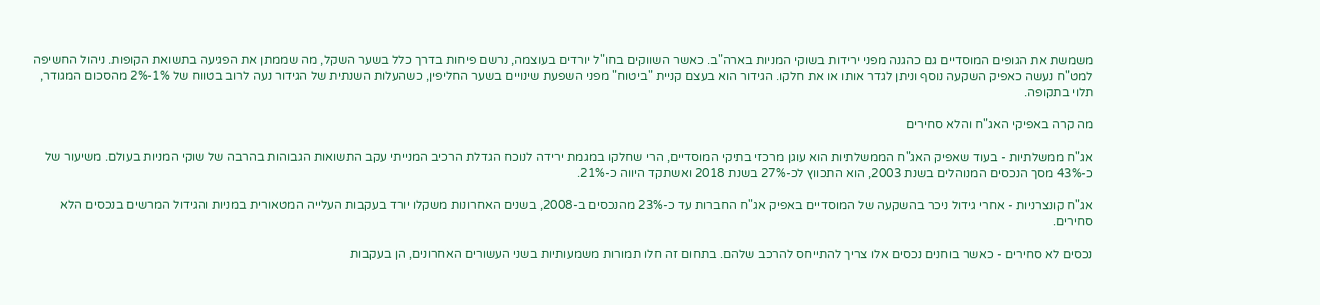משמשת את הגופים המוסדיים גם כהגנה מפני ירידות בשוקי המניות בארה"ב. כאשר השווקים בחו"ל יורדים בעוצמה, נרשם פיחות בדרך כלל בשער השקל, מה שממתן את הפגיעה בתשואת הקופות. ניהול החשיפה למט"ח נעשה כאפיק השקעה נוסף וניתן לגדר אותו או את חלקו. הגידור הוא בעצם קניית "ביטוח" מפני השפעת שינויים בשער החליפין, כשהעלות השנתית של הגידור נעה לרוב בטווח של 1%-2% מהסכום המגודר, תלוי בתקופה.

מה קרה באפיקי האג"ח והלא סחירים

אג"ח ממשלתיות - בעוד שאפיק האג"ח הממשלתיות הוא עוגן מרכזי בתיקי המוסדיים, הרי שחלקו במגמת ירידה לנוכח הגדלת הרכיב המנייתי עקב התשואות הגבוהות בהרבה של שוקי המניות בעולם. משיעור של כ-43% מסך הנכסים המנוהלים בשנת 2003, הוא התכווץ לכ-27% בשנת 2018 ואשתקד היווה כ-21%.

אג"ח קונצרניות - אחרי גידול ניכר בהשקעה של המוסדיים באפיק אג"ח החברות עד כ-23% מהנכסים ב-2008, בשנים האחרונות משקלו יורד בעקבות העלייה המטאורית במניות והגידול המרשים בנכסים הלא סחירים.

נכסים לא סחירים - כאשר בוחנים נכסים אלו צריך להתייחס להרכב שלהם. בתחום זה חלו תמורות משמעותיות בשני העשורים האחרונים, הן בעקבות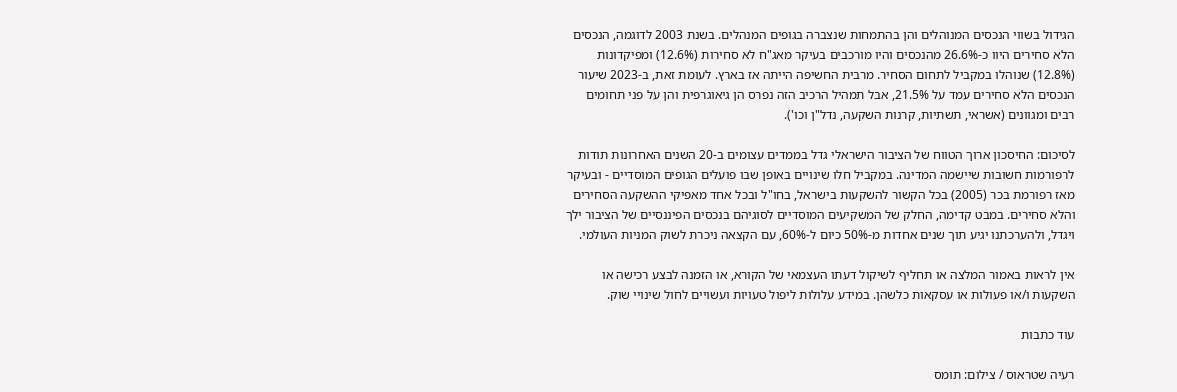הגידול בשווי הנכסים המנוהלים והן בהתמחות שנצברה בגופים המנהלים. בשנת 2003 לדוגמה, הנכסים הלא סחירים היוו כ-26.6% מהנכסים והיו מורכבים בעיקר מאג"ח לא סחירות (12.6%) ומפיקדונות (12.8%) שנוהלו במקביל לתחום הסחיר. מרבית החשיפה הייתה אז בארץ. לעומת זאת, ב-2023 שיעור הנכסים הלא סחירים עמד על 21.5%, אבל תמהיל הרכיב הזה נפרס הן גיאוגרפית והן על פני תחומים רבים ומגוונים (אשראי, תשתיות, קרנות השקעה, נדל"ן וכו').

לסיכום: החיסכון ארוך הטווח של הציבור הישראלי גדל בממדים עצומים ב-20 השנים האחרונות תודות לרפורמות חשובות שיישמה המדינה. במקביל חלו שינויים באופן שבו פועלים הגופים המוסדיים - ובעיקר מאז רפורמת בכר (2005) בכל הקשור להשקעות בישראל, בחו"ל ובכל אחד מאפיקי ההשקעה הסחירים והלא סחירים. במבט קדימה, החלק של המשקיעים המוסדיים לסוגיהם בנכסים הפיננסיים של הציבור ילך ויגדל, ולהערכתנו יגיע תוך שנים אחדות מ-50% כיום ל-60%, עם הקצאה ניכרת לשוק המניות העולמי.

אין לראות באמור המלצה או תחליף לשיקול דעתו העצמאי של הקורא, או הזמנה לבצע רכישה או השקעות ו/או פעולות או עסקאות כלשהן. במידע עלולות ליפול טעויות ועשויים לחול שינויי שוק.

עוד כתבות

רעיה שטראוס / צילום: תומס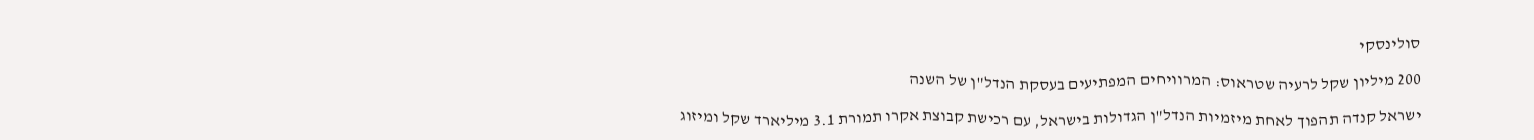סולינסקי

200 מיליון שקל לרעיה שטראוס: המרוויחים המפתיעים בעסקת הנדל"ן של השנה

ישראל קנדה תהפוך לאחת מיזמיות הנדל"ן הגדולות בישראל, עם רכישת קבוצת אקרו תמורת 3.1 מיליארד שקל ומיזוג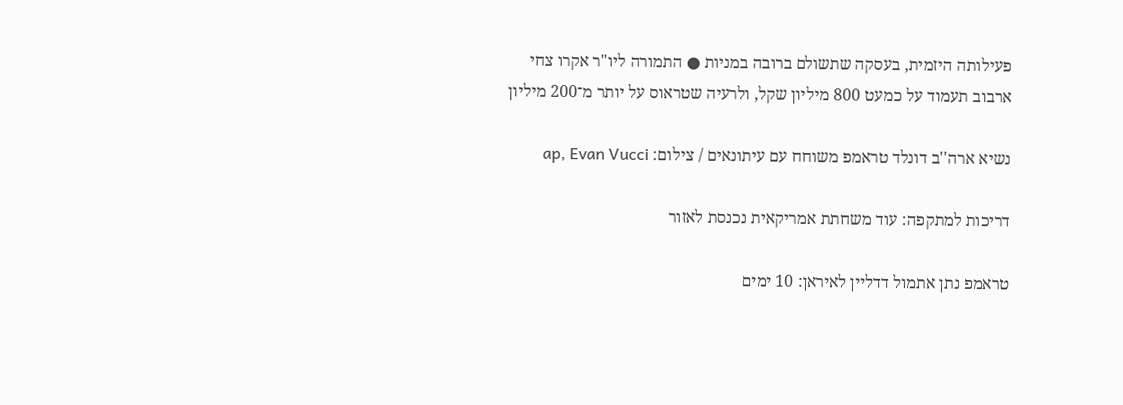פעילותה היזמית, בעסקה שתשולם ברובה במניות ● התמורה ליו"ר אקרו צחי ארבוב תעמוד על כמעט 800 מיליון שקל, ולרעיה שטראוס על יותר מ־200 מיליון

נשיא ארה''ב דונלד טראמפ משוחח עם עיתונאים / צילום: ap, Evan Vucci

דריכות למתקפה: עוד משחתת אמריקאית נכנסת לאזור

טראמפ נתן אתמול דדליין לאיראן: 10 ימים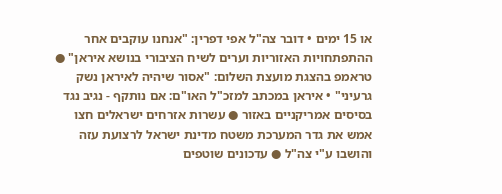או 15 ימים • דובר צה"ל אפי דפרין: "אנחנו עוקבים אחר ההתפתחויות האזוריות וערים לשיח הציבורי בנושא איראן" ● טראמפ בהצגת מועצת השלום: "אסור שיהיה לאיראן נשק גרעיני" • איראן במכתב למזכ"ל האו"ם: אם נותקף - נגיב נגד בסיסים אמריקניים באזור ● עשרות אזרחים ישראלים חצו אמש את גדר המערכת משטח מדינת ישראל לרצועת עזה והושבו ע"י צה"ל ● עדכונים שוטפים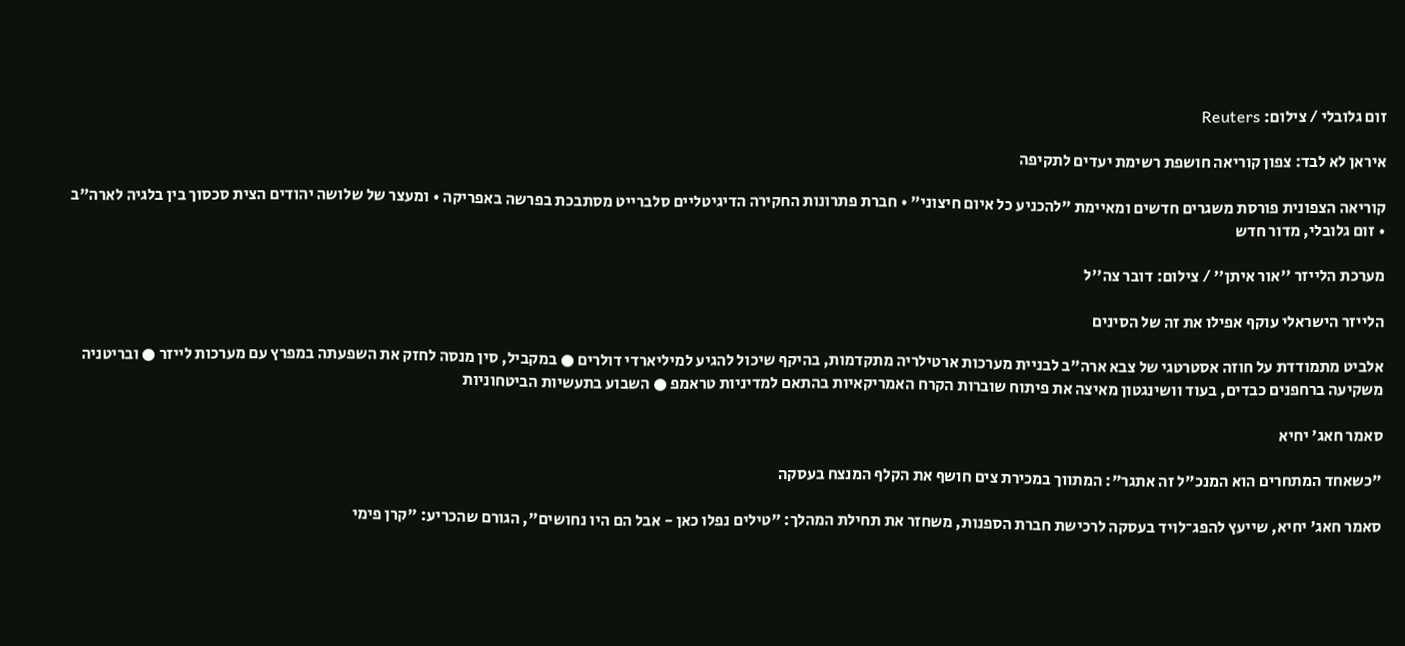זום גלובלי / צילום: Reuters

איראן לא לבד: צפון קוריאה חושפת רשימת יעדים לתקיפה

קוריאה הצפונית פורסת משגרים חדשים ומאיימת "להכניע כל איום חיצוני" • חברת פתרונות החקירה הדיגיטליים סלברייט מסתבכת בפרשה באפריקה • ומעצר של שלושה יהודים הצית סכסוך בין בלגיה לארה"ב • זום גלובלי, מדור חדש

מערכת הלייזר ''אור איתן'' / צילום: דובר צה''ל

הלייזר הישראלי עוקף אפילו את זה של הסינים

אלביט מתמודדת על חוזה אסטרטגי של צבא ארה"ב לבניית מערכות ארטילריה מתקדמות, בהיקף שיכול להגיע למיליארדי דולרים ● במקביל, סין מנסה לחזק את השפעתה במפרץ עם מערכות לייזר ● ובריטניה משקיעה ברחפנים כבדים, בעוד וושינגטון מאיצה את פיתוח שוברות הקרח האמריקאיות בהתאם למדיניות טראמפ ● השבוע בתעשיות הביטחוניות

סאמר חאג' יחיא

"כשאחד המתחרים הוא המנכ"ל זה אתגר": המתווך במכירת צים חושף את הקלף המנצח בעסקה

סאמר חאג' יחיא, שייעץ להפג־לויד בעסקה לרכישת חברת הספנות, משחזר את תחילת המהלך: "טילים נפלו כאן - אבל הם היו נחושים", הגורם שהכריע: "קרן פימי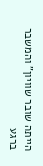הייתה שובר שוויון" והמשבר ברגע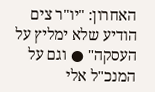האחרון: "יו"ר צים הודיע שלא ימליץ על העסקה" ● וגם על המנכ"ל אלי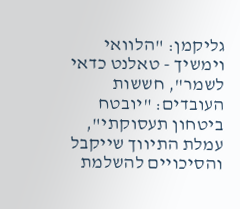גליקמן: "הלוואי וימשיך - טאלנט כדאי לשמר", חששות העובדים: "יובטח ביטחון תעסוקתי", עמלת התיווך שייקבל והסיכויים להשלמת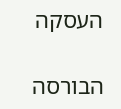העסקה

הבורסה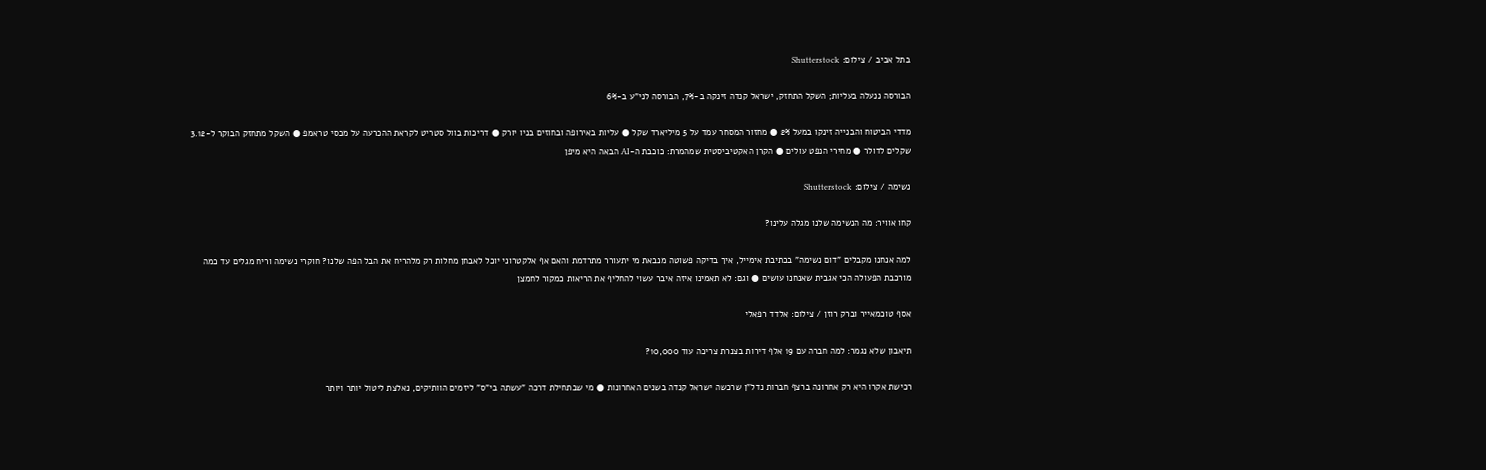בתל אביב / צילום: Shutterstock

הבורסה ננעלה בעליות; השקל התחזק, ישראל קנדה זינקה ב-7%, הבורסה לני"ע ב-6%

מדדי הביטוח והבנייה זינקו במעל 2% ● מחזור המסחר עמד על 5 מיליארד שקל ● עליות באירופה ובחוזים בניו יורק ● דריכות בוול סטריט לקראת ההכרעה על מכסי טראמפ ● השקל מתחזק הבוקר ל-3.12 שקלים לדולר ● מחירי הנפט עולים ● הקרן האקטיביסטית שמהמרת: כוכבת ה-AI הבאה היא מיפן

נשימה / צילום: Shutterstock

קחו אוויר: מה הנשימה שלנו מגלה עלינו?

למה אנחנו מקבלים "דום נשימה" בכתיבת אימייל, איך בדיקה פשוטה מנבאת מי יתעורר מתרדמת והאם אף אלקטרוני יוכל לאבחן מחלות רק מלהריח את הבל הפה שלנו? חוקרי נשימה וריח מגלים עד כמה מורכבת הפעולה הכי אגבית שאנחנו עושים ● וגם: לא תאמינו איזה איבר עשוי להחליף את הריאות כמקור לחמצן

אסף טוכמאייר וברק רוזן / צילום: אלדד רפאלי

תיאבון שלא נגמר: למה חברה עם 19 אלף דירות בצנרת צריכה עוד 10,000?

רכישת אקרו היא רק אחרונה ברצף חברות נדל"ן שרכשה ישראל קנדה בשנים האחרונות ● מי שבתחילת דרכה "עשתה בי"ס" ליזמים הוותיקים, נאלצת ליטול יותר ויותר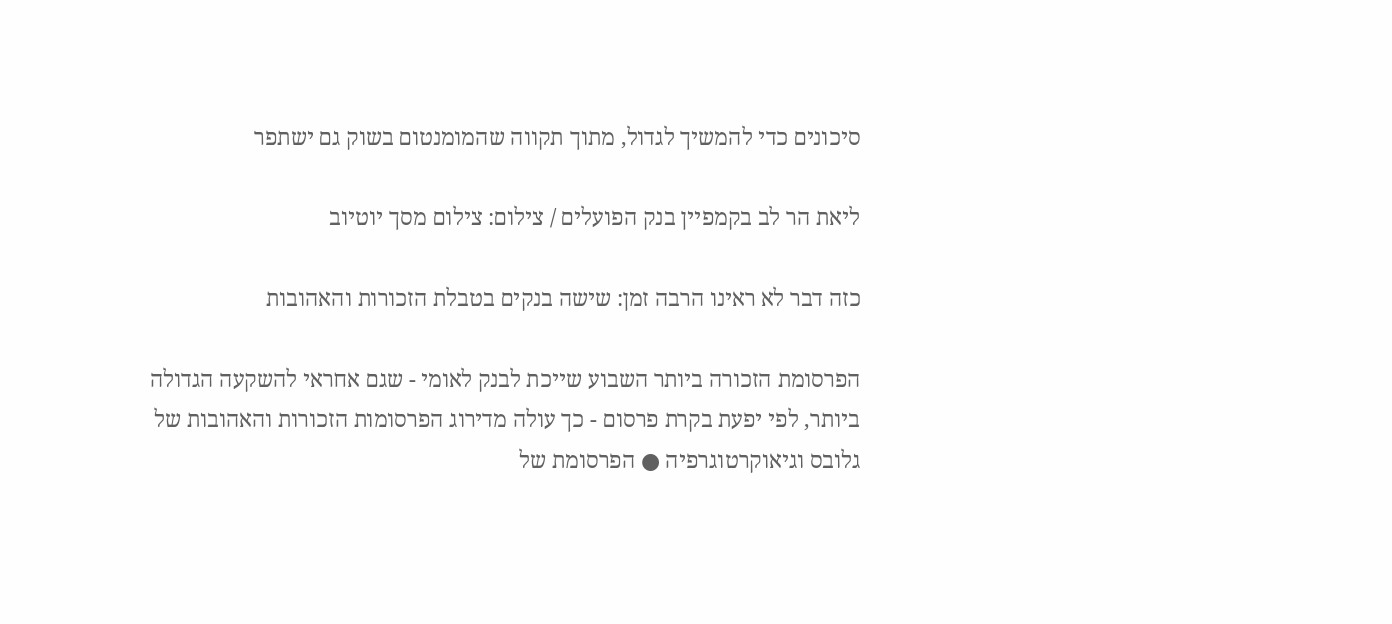סיכונים כדי להמשיך לגדול, מתוך תקווה שהמומנטום בשוק גם ישתפר

ליאת הר לב בקמפיין בנק הפועלים / צילום: צילום מסך יוטיוב

כזה דבר לא ראינו הרבה זמן: שישה בנקים בטבלת הזכורות והאהובות

הפרסומת הזכורה ביותר השבוע שייכת לבנק לאומי - שגם אחראי להשקעה הגדולה ביותר, לפי יפעת בקרת פרסום - כך עולה מדירוג הפרסומות הזכורות והאהובות של גלובס וגיאוקרטוגרפיה ● הפרסומת של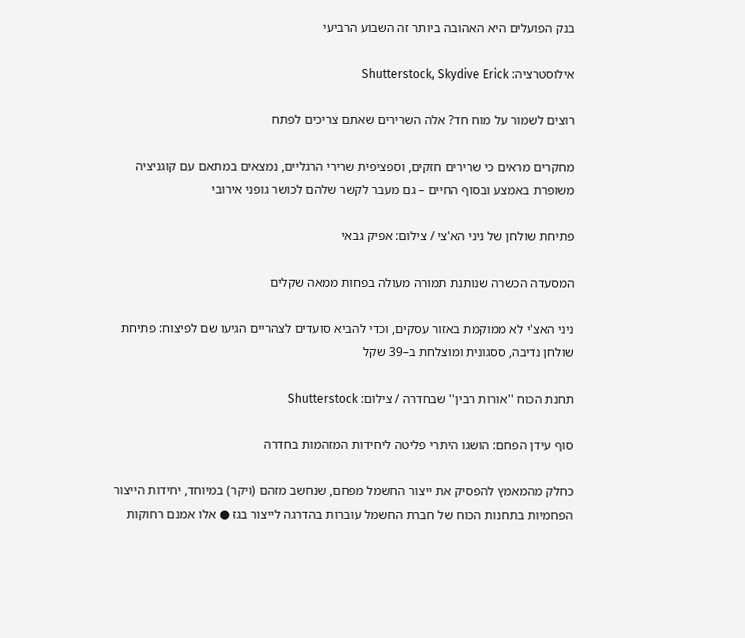בנק הפועלים היא האהובה ביותר זה השבוע הרביעי

אילוסטרציה: Shutterstock, Skydive Erick

רוצים לשמור על מוח חד? אלה השרירים שאתם צריכים לפתח

מחקרים מראים כי שרירים חזקים, וספציפית שרירי הרגליים, נמצאים במתאם עם קוגניציה משופרת באמצע ובסוף החיים – גם מעבר לקשר שלהם לכושר גופני אירובי

פתיחת שולחן של ניני הא'צי / צילום: אפיק גבאי

המסעדה הכשרה שנותנת תמורה מעולה בפחות ממאה שקלים

ניני האצ'י לא ממוקמת באזור עסקים, וכדי להביא סועדים לצהריים הגיעו שם לפיצוח: פתיחת שולחן נדיבה, ססגונית ומוצלחת ב–39 שקל

תחנת הכוח ''אורות רבין'' שבחדרה / צילום: Shutterstock

סוף עידן הפחם: הושגו היתרי פליטה ליחידות המזהמות בחדרה

כחלק מהמאמץ להפסיק את ייצור החשמל מפחם, שנחשב מזהם (ויקר) במיוחד, יחידות הייצור הפחמיות בתחנות הכוח של חברת החשמל עוברות בהדרגה לייצור בגז ● אלו אמנם רחוקות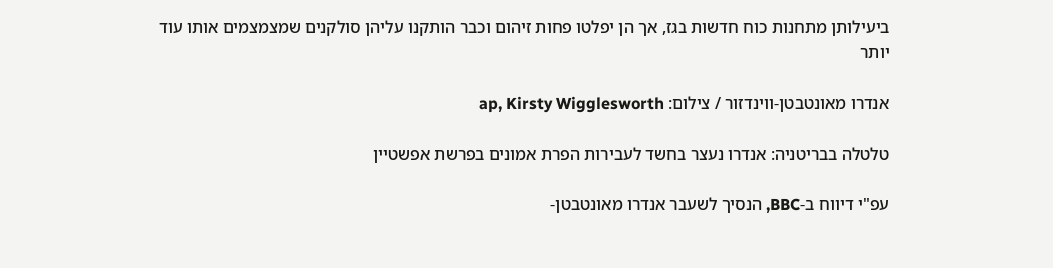ביעילותן מתחנות כוח חדשות בגז, אך הן יפלטו פחות זיהום וכבר הותקנו עליהן סולקנים שמצמצמים אותו עוד יותר

אנדרו מאונטבטן-ווינדזור / צילום: ap, Kirsty Wigglesworth

טלטלה בבריטניה: אנדרו נעצר בחשד לעבירות הפרת אמונים בפרשת אפשטיין

עפ"י דיווח ב-BBC, הנסיך לשעבר אנדרו מאונטבטן-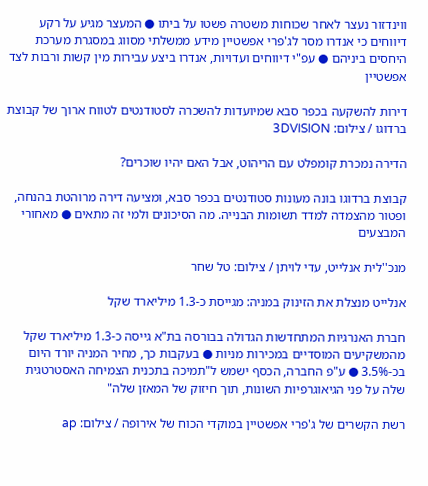ווינדזור נעצר לאחר שכוחות משטרה פשטו על ביתו ● המעצר מגיע על רקע דיווחים כי אנדרו מסר לג'פרי אפשטיין מידע ממשלתי מסווג במסגרת מערכת היחסים ביניהם ● עפ"י דיווחים ועדויות, אנדרו ביצע עבירות מין קשות ורבות לצד אפשטיין

דירות להשקעה בכפר סבא שמיועדות להשכרה לסטודנטים לטווח ארוך של קבוצת ברדוגו / צילום: 3DVISION

הדירה נמכרת קומפלט עם הריהוט, אבל האם יהיו שוכרים?

קבוצת ברדוגו בונה מעונות סטודנטים בכפר סבא, ומציעה דירה מרוהטת בהנחה, ופטור מהצמדה למדד תשומות הבנייה. מה הסיכונים ולמי זה מתאים ● מאחורי המבצעים

מנכ''לית אנלייט, עדי לויתן / צילום: טל שחר

אנלייט מנצלת את הזינוק במניה: מגייסת כ-1.3 מיליארד שקל

חברת האנרגיות המתחדשות הגדולה בבורסה בת"א גייסה כ-1.3 מיליארד שקל מהמשקיעים המוסדיים במכירות מניות ● בעקבות כך, מחיר המניה יורד היום בכ-3.5% ● ע"פ החברה, הכסף ישמש ל"תמיכה בתכנית הצמיחה האסטרטגית שלה על פני הגיאוגרפיות השונות, תוך חיזוק של המאזן שלה"

רשת הקשרים של ג'פרי אפשטיין במוקדי הכוח של אירופה / צילום: ap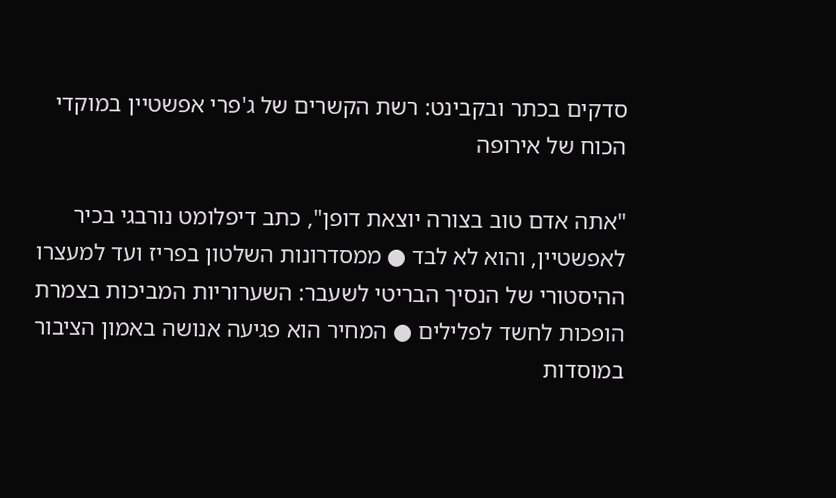סדקים בכתר ובקבינט: רשת הקשרים של ג'פרי אפשטיין במוקדי הכוח של אירופה

"אתה אדם טוב בצורה יוצאת דופן", כתב דיפלומט נורבגי בכיר לאפשטיין, והוא לא לבד ● ממסדרונות השלטון בפריז ועד למעצרו ההיסטורי של הנסיך הבריטי לשעבר: השערוריות המביכות בצמרת הופכות לחשד לפלילים ● המחיר הוא פגיעה אנושה באמון הציבור במוסדות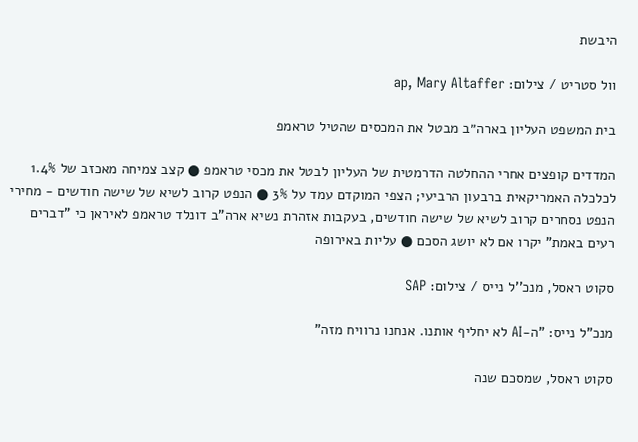היבשת

וול סטריט / צילום: ap, Mary Altaffer

בית המשפט העליון בארה״ב מבטל את המכסים שהטיל טראמפ

המדדים קופצים אחרי ההחלטה הדרמטית של העליון לבטל את מכסי טראמפ ● קצב צמיחה מאכזב של 1.4% לכלכלה האמריקאית ברבעון הרביעי; הצפי המוקדם עמד על 3% ● הנפט קרוב לשיא של שישה חודשים - מחירי הנפט נסחרים קרוב לשיא של שישה חודשים, בעקבות אזהרת נשיא ארה"ב דונלד טראמפ לאיראן כי "דברים רעים באמת" יקרו אם לא יושג הסכם ● עליות באירופה

סקוט ראסל, מנכ''ל נייס / צילום: SAP

מנכ"ל נייס: "ה-AI לא יחליף אותנו. אנחנו נרוויח מזה"

סקוט ראסל, שמסכם שנה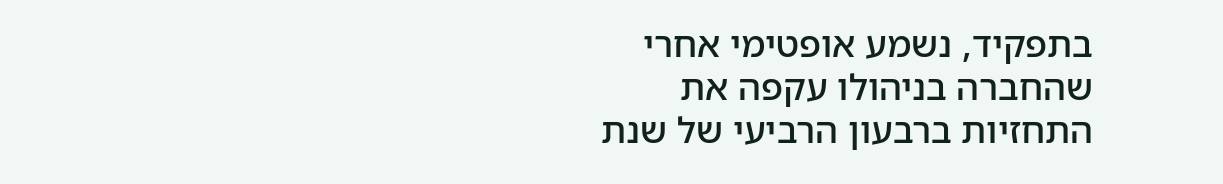בתפקיד, נשמע אופטימי אחרי שהחברה בניהולו עקפה את התחזיות ברבעון הרביעי של שנת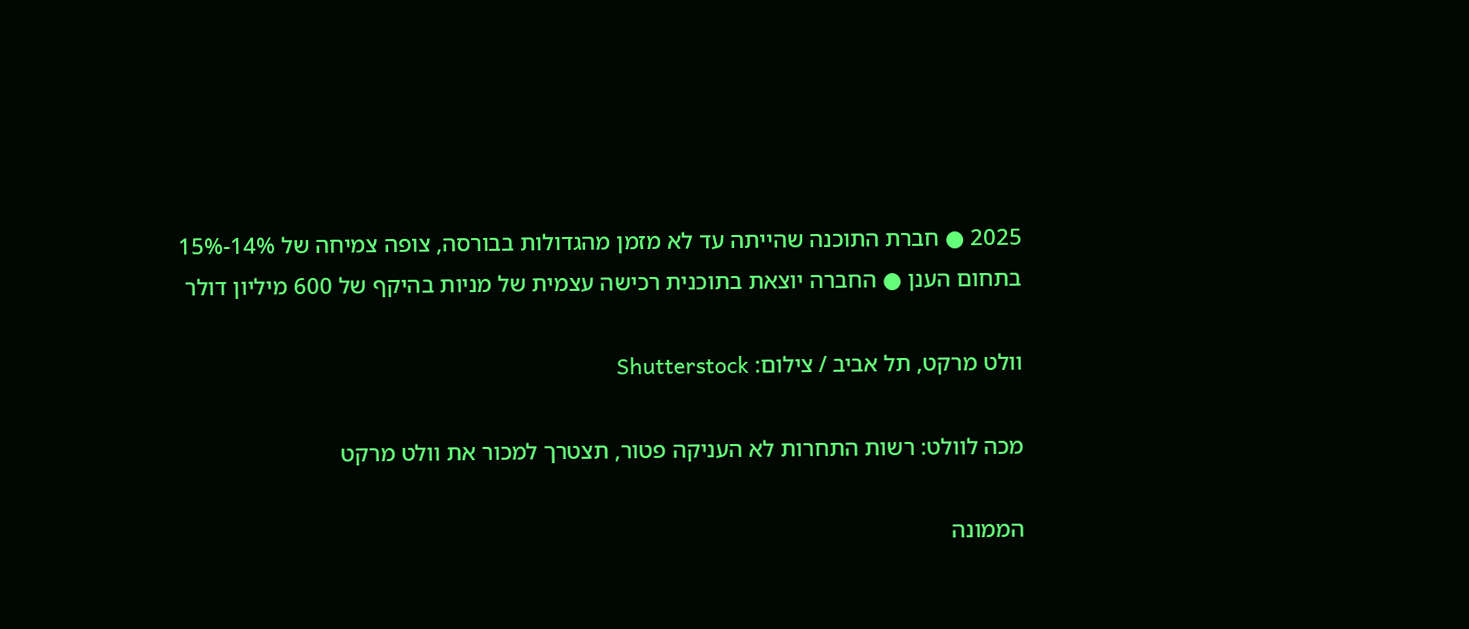2025 ● חברת התוכנה שהייתה עד לא מזמן מהגדולות בבורסה, צופה צמיחה של 14%-15% בתחום הענן ● החברה יוצאת בתוכנית רכישה עצמית של מניות בהיקף של 600 מיליון דולר

וולט מרקט, תל אביב / צילום: Shutterstock

מכה לוולט: רשות התחרות לא העניקה פטור, תצטרך למכור את וולט מרקט

הממונה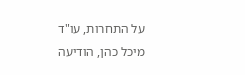על התחרות, עו"ד מיכל כהן, הודיעה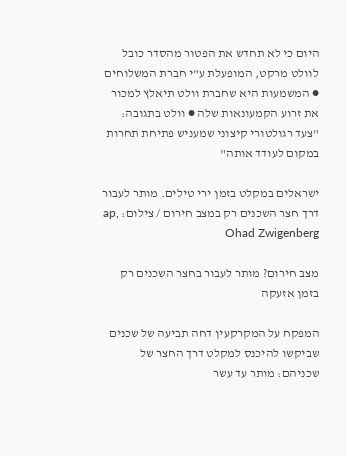היום כי לא תחדש את הפטור מהסדר כובל לוולט מרקט, המופעלת ע"י חברת המשלוחים ● המשמעות היא שחברת וולט תיאלץ למכור את זרוע הקמעונאות שלה ● וולט בתגובה: "צעד רגולטורי קיצוני שמעניש פתיחת תחרות במקום לעודד אותה"

ישראלים במקלט בזמן ירי טילים. מותר לעבור דרך חצר השכנים רק במצב חירום / צילום: ap, Ohad Zwigenberg

מצב חירום? מותר לעבור בחצר השכנים רק בזמן אזעקה

המפקח על המקרקעין דחה תביעה של שכנים שביקשו להיכנס למקלט דרך החצר של שכניהם: מותר עד עשר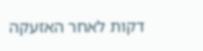דקות לאחר האזעקה